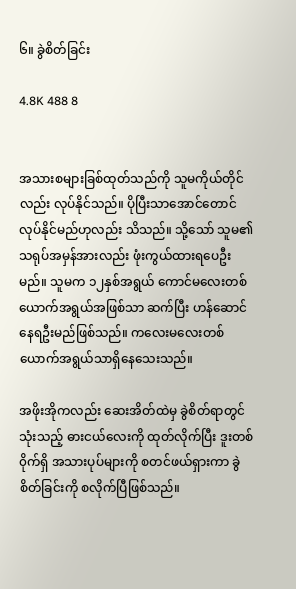၆။ ခွဲစိတ်ခြင်း

4.8K 488 8


အသားစများခြစ်ထုတ်သည်ကို သူမကိုယ်တိုင်လည်း လုပ်နိုင်သည်။ ပိုပြီးသာအောင်တောင် လုပ်နိုင်မည်ဟုလည်း သိသည်။ သို့သော် သူမ၏ သရုပ်အမှန်အားလည်း ဖုံးကွယ်ထားရပေဦးမည်။ သူမက ၁၂နှစ်အရွယ် ကောင်မလေးတစ်ယောက်အရွယ်အဖြစ်သာ ဆက်ပြီး ဟန်ဆောင်နေရဦးမည်ဖြစ်သည်။ ကလေးမလေးတစ်ယောက်အရွယ်သာရှိနေသေးသည်။

အဖိုးအိုကလည်း ဆေးအိတ်ထဲမှ ခွဲစိတ်ရာတွင်သုံးသည့် ဓားငယ်လေးကို ထုတ်လိုက်ပြီး ဒူးတစ်၀ိုက်ရှိ အသားပုပ်များကို စတင်ဖယ်ရှားကာ ခွဲစိတ်ခြင်းကို စလိုက်ပြီဖြစ်သည်။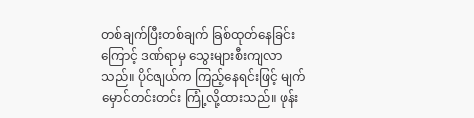တစ်ချက်ပြီးတစ်ချက် ခြစ်ထုတ်နေခြင်းကြောင့် ဒဏ်ရာမှ သွေးများစီးကျလာသည်။ ပိုင်ဇျယ်က ကြည့်နေရင်းဖြင့် မျက်မှောင်တင်းတင်း ကြုံ့လို့ထားသည်။ ဖုန်း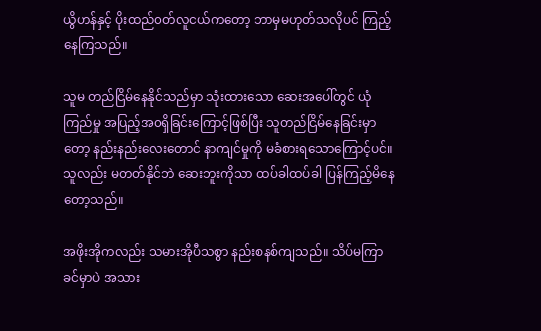ယွိဟန်နှင့် ပိုးထည်၀တ်လူငယ်ကတော့ ဘာမှမဟုတ်သလိုပင် ကြည့်နေကြသည်။

သူမ တည်ငြိမ်နေနိုင်သည်မှာ သုံးထားသော ဆေးအပေါ်တွင် ယုံကြည်မှု အပြည့်အ၀ရှိခြင်းကြောင့်ဖြစ်ပြီး သူတည်ငြိမ်နေခြင်းမှာတော့ နည်းနည်းလေးတောင် နာကျင်မှုကို မခံစားရသောကြောင့်ပင်။ သူလည်း မတတ်နိုင်ဘဲ ဆေးဘူးကိုသာ ထပ်ခါထပ်ခါ ပြန်ကြည့်မိနေတော့သည်။

အဖိုးအိုကလည်း သမားအိုပီသစွာ နည်းစနစ်ကျသည်။ သိပ်မကြာခင်မှာပဲ အသား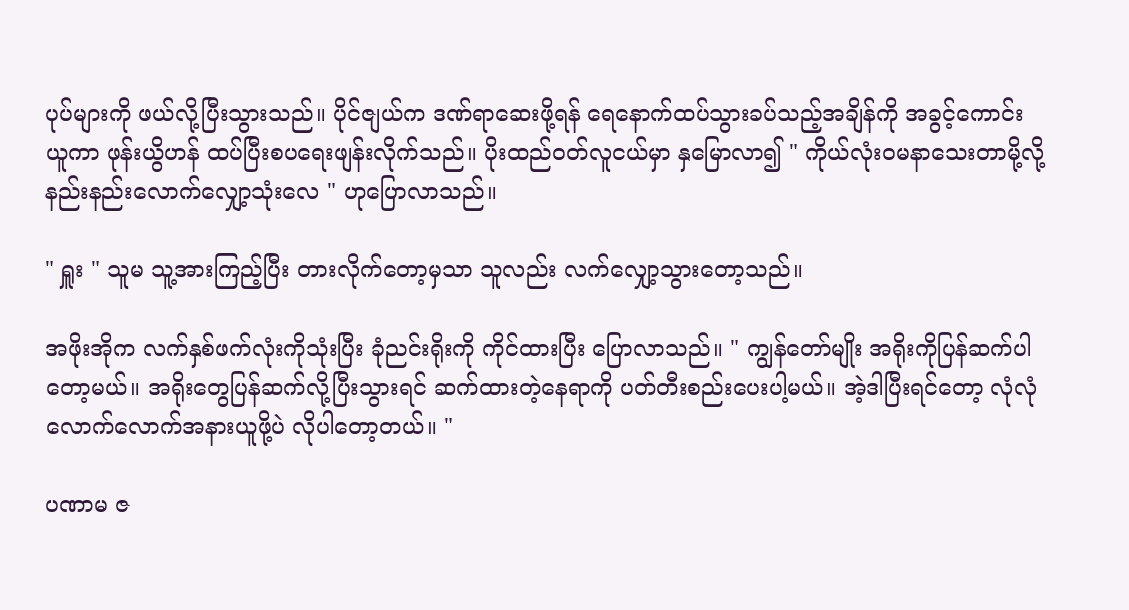ပုပ်များကို ဖယ်လို့ပြီးသွားသည်။ ပိုင်ဇျယ်က ဒဏ်ရာဆေးဖို့ရန် ရေနောက်ထပ်သွားခပ်သည့်အချိန်ကို အခွင့်ကောင်းယူကာ ဖုန်းယွိဟန် ထပ်ပြီးစပရေးဖျန်းလိုက်သည်။ ပိုးထည်၀တ်လူငယ်မှာ နှမြောလာ၍ " ကိုယ်လုံး၀မနာသေးတာမို့လို့ နည်းနည်းလောက်လျှော့သုံးလေ " ဟုပြောလာသည်။

" ရှူး " သူမ သူ့အားကြည့်ပြီး တားလိုက်တော့မှသာ သူလည်း လက်လျှော့သွားတော့သည်။

အဖိုးအိုက လက်နှစ်ဖက်လုံးကိုသုံးပြီး ခုံညင်းရိုးကို ကိုင်ထားပြီး ပြောလာသည်။ " ကျွန်တော်မျိုး အရိုးကိုပြန်ဆက်ပါတော့မယ်။ အရိုးတွေပြန်ဆက်လို့ပြီးသွားရင် ဆက်ထားတဲ့နေရာကို ပတ်တီးစည်းပေးပါ့မယ်။ အဲ့ဒါပြီးရင်တော့ လုံလုံလောက်လောက်အနားယူဖို့ပဲ လိုပါတော့တယ်။ "

ပဏာမ ဇ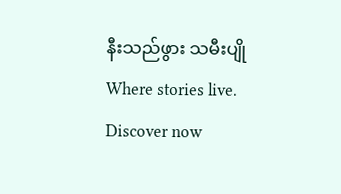နီးသည်ဖွား သမီးပျိုWhere stories live. Discover now